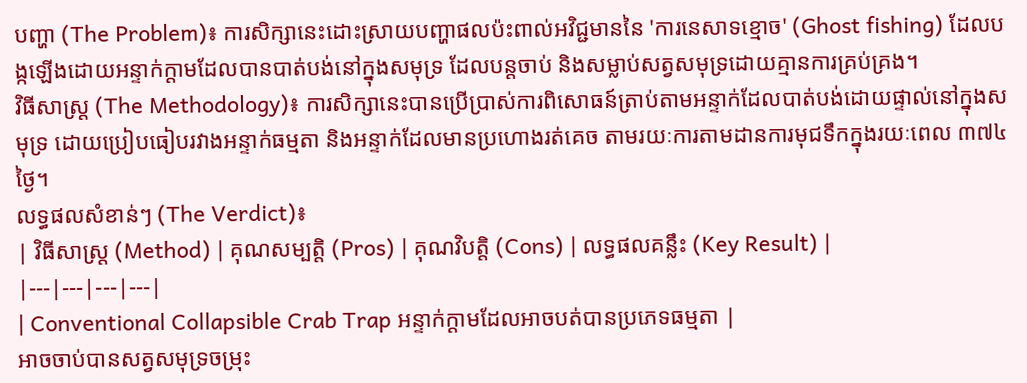បញ្ហា (The Problem)៖ ការសិក្សានេះដោះស្រាយបញ្ហាផលប៉ះពាល់អវិជ្ជមាននៃ 'ការនេសាទខ្មោច' (Ghost fishing) ដែលបង្កឡើងដោយអន្ទាក់ក្តាមដែលបានបាត់បង់នៅក្នុងសមុទ្រ ដែលបន្តចាប់ និងសម្លាប់សត្វសមុទ្រដោយគ្មានការគ្រប់គ្រង។
វិធីសាស្ត្រ (The Methodology)៖ ការសិក្សានេះបានប្រើប្រាស់ការពិសោធន៍ត្រាប់តាមអន្ទាក់ដែលបាត់បង់ដោយផ្ទាល់នៅក្នុងសមុទ្រ ដោយប្រៀបធៀបរវាងអន្ទាក់ធម្មតា និងអន្ទាក់ដែលមានប្រហោងរត់គេច តាមរយៈការតាមដានការមុជទឹកក្នុងរយៈពេល ៣៧៤ ថ្ងៃ។
លទ្ធផលសំខាន់ៗ (The Verdict)៖
| វិធីសាស្ត្រ (Method) | គុណសម្បត្តិ (Pros) | គុណវិបត្តិ (Cons) | លទ្ធផលគន្លឹះ (Key Result) |
|---|---|---|---|
| Conventional Collapsible Crab Trap អន្ទាក់ក្តាមដែលអាចបត់បានប្រភេទធម្មតា |
អាចចាប់បានសត្វសមុទ្រចម្រុះ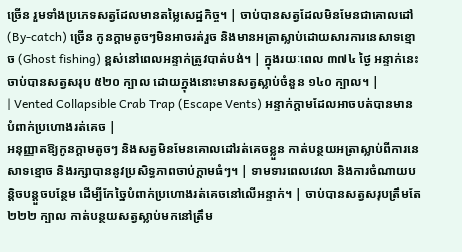ច្រើន រួមទាំងប្រភេទសត្វដែលមានតម្លៃសេដ្ឋកិច្ច។ | ចាប់បានសត្វដែលមិនមែនជាគោលដៅ (By-catch) ច្រើន កូនក្តាមតូចៗមិនអាចរត់រួច និងមានអត្រាស្លាប់ដោយសារការនេសាទខ្មោច (Ghost fishing) ខ្ពស់នៅពេលអន្ទាក់ត្រូវបាត់បង់។ | ក្នុងរយៈពេល ៣៧៤ ថ្ងៃ អន្ទាក់នេះចាប់បានសត្វសរុប ៥២០ ក្បាល ដោយក្នុងនោះមានសត្វស្លាប់ចំនួន ១៤០ ក្បាល។ |
| Vented Collapsible Crab Trap (Escape Vents) អន្ទាក់ក្តាមដែលអាចបត់បានមានបំពាក់ប្រហោងរត់គេច |
អនុញ្ញាតឱ្យកូនក្តាមតូចៗ និងសត្វមិនមែនគោលដៅរត់គេចខ្លួន កាត់បន្ថយអត្រាស្លាប់ពីការនេសាទខ្មោច និងរក្សាបាននូវប្រសិទ្ធភាពចាប់ក្តាមធំៗ។ | ទាមទារពេលវេលា និងការចំណាយបន្តិចបន្តួចបន្ថែម ដើម្បីកែច្នៃបំពាក់ប្រហោងរត់គេចនៅលើអន្ទាក់។ | ចាប់បានសត្វសរុបត្រឹមតែ ២២២ ក្បាល កាត់បន្ថយសត្វស្លាប់មកនៅត្រឹម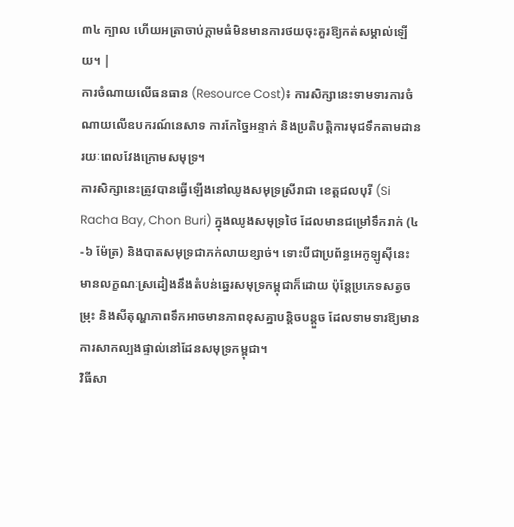៣៤ ក្បាល ហើយអត្រាចាប់ក្តាមធំមិនមានការថយចុះគួរឱ្យកត់សម្គាល់ឡើយ។ |
ការចំណាយលើធនធាន (Resource Cost)៖ ការសិក្សានេះទាមទារការចំណាយលើឧបករណ៍នេសាទ ការកែច្នៃអន្ទាក់ និងប្រតិបត្តិការមុជទឹកតាមដានរយៈពេលវែងក្រោមសមុទ្រ។
ការសិក្សានេះត្រូវបានធ្វើឡើងនៅឈូងសមុទ្រស្រីរាជា ខេត្តជលបុរី (Si Racha Bay, Chon Buri) ក្នុងឈូងសមុទ្រថៃ ដែលមានជម្រៅទឹករាក់ (៤-៦ ម៉ែត្រ) និងបាតសមុទ្រជាភក់លាយខ្សាច់។ ទោះបីជាប្រព័ន្ធអេកូឡូស៊ីនេះមានលក្ខណៈស្រដៀងនឹងតំបន់ឆ្នេរសមុទ្រកម្ពុជាក៏ដោយ ប៉ុន្តែប្រភេទសត្វចម្រុះ និងសីតុណ្ហភាពទឹកអាចមានភាពខុសគ្នាបន្តិចបន្តួច ដែលទាមទារឱ្យមានការសាកល្បងផ្ទាល់នៅដែនសមុទ្រកម្ពុជា។
វិធីសា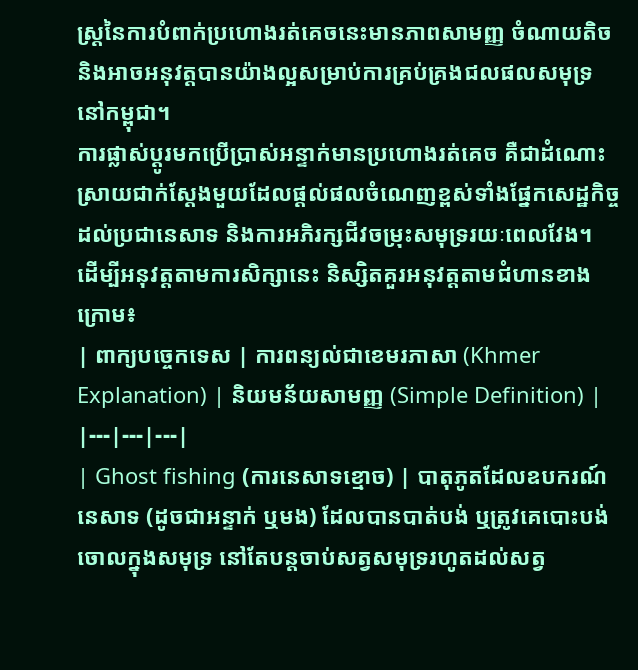ស្ត្រនៃការបំពាក់ប្រហោងរត់គេចនេះមានភាពសាមញ្ញ ចំណាយតិច និងអាចអនុវត្តបានយ៉ាងល្អសម្រាប់ការគ្រប់គ្រងជលផលសមុទ្រនៅកម្ពុជា។
ការផ្លាស់ប្តូរមកប្រើប្រាស់អន្ទាក់មានប្រហោងរត់គេច គឺជាដំណោះស្រាយជាក់ស្តែងមួយដែលផ្តល់ផលចំណេញខ្ពស់ទាំងផ្នែកសេដ្ឋកិច្ចដល់ប្រជានេសាទ និងការអភិរក្សជីវចម្រុះសមុទ្ររយៈពេលវែង។
ដើម្បីអនុវត្តតាមការសិក្សានេះ និស្សិតគួរអនុវត្តតាមជំហានខាងក្រោម៖
| ពាក្យបច្ចេកទេស | ការពន្យល់ជាខេមរភាសា (Khmer Explanation) | និយមន័យសាមញ្ញ (Simple Definition) |
|---|---|---|
| Ghost fishing (ការនេសាទខ្មោច) | បាតុភូតដែលឧបករណ៍នេសាទ (ដូចជាអន្ទាក់ ឬមង) ដែលបានបាត់បង់ ឬត្រូវគេបោះបង់ចោលក្នុងសមុទ្រ នៅតែបន្តចាប់សត្វសមុទ្ររហូតដល់សត្វ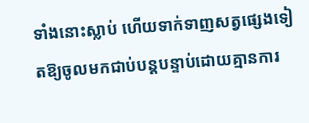ទាំងនោះស្លាប់ ហើយទាក់ទាញសត្វផ្សេងទៀតឱ្យចូលមកជាប់បន្តបន្ទាប់ដោយគ្មានការ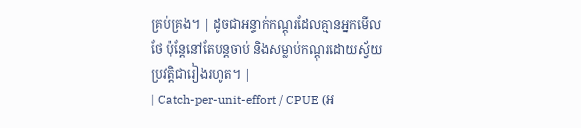គ្រប់គ្រង។ | ដូចជាអន្ទាក់កណ្តុរដែលគ្មានអ្នកមើលថែ ប៉ុន្តែនៅតែបន្តចាប់ និងសម្លាប់កណ្តុរដោយស្វ័យប្រវត្តិជារៀងរហូត។ |
| Catch-per-unit-effort / CPUE (អ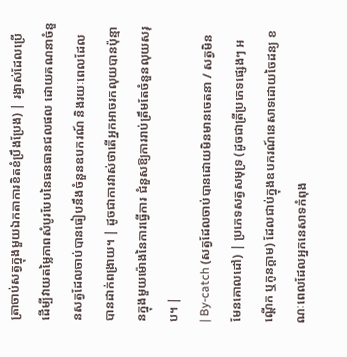ត្រាចាប់សត្វក្នុងមួយឯកតាការខិតខំប្រឹងប្រែង) | រង្វាស់ដែលប្រើដើម្បីវាយតម្លៃភាពសំបូរបែបនៃធនធានជលផល ដោយគណនាចំនួនសត្វដែលចាប់បានធៀបនឹងចំនួនឧបករណ៍ និងរយៈពេលដែលបានដាក់ពង្រាយ។ | ដូចជាការវាស់ថាតើអ្នកអាចរកលុយបានប៉ុន្មានក្នុងមួយម៉ោងនៃការធ្វើការ ជំនួសឱ្យការរាប់ត្រឹមតែចំនួនលុយសរុប។ |
| By-catch (សត្វដែលចាប់បានដោយមិនមានចេតនា / សត្វមិនមែនគោលដៅ) | ប្រភេទសត្វសមុទ្រ (ដូចជាត្រីប្រភេទផ្សេងៗ អណ្តើក ឬកូនក្តាម) ដែលជាប់ក្នុងឧបករណ៍នេសាទដោយចៃដន្យ ខណៈពេលដែលអ្នកនេសាទកំពុង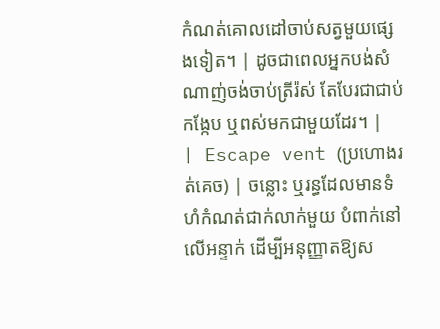កំណត់គោលដៅចាប់សត្វមួយផ្សេងទៀត។ | ដូចជាពេលអ្នកបង់សំណាញ់ចង់ចាប់ត្រីរ៉ស់ តែបែរជាជាប់កង្កែប ឬពស់មកជាមួយដែរ។ |
| Escape vent (ប្រហោងរត់គេច) | ចន្លោះ ឬរន្ធដែលមានទំហំកំណត់ជាក់លាក់មួយ បំពាក់នៅលើអន្ទាក់ ដើម្បីអនុញ្ញាតឱ្យស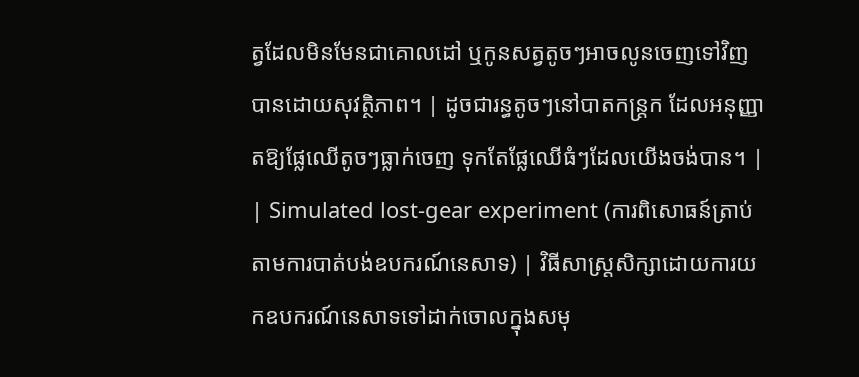ត្វដែលមិនមែនជាគោលដៅ ឬកូនសត្វតូចៗអាចលូនចេញទៅវិញបានដោយសុវត្ថិភាព។ | ដូចជារន្ធតូចៗនៅបាតកន្ត្រក ដែលអនុញ្ញាតឱ្យផ្លែឈើតូចៗធ្លាក់ចេញ ទុកតែផ្លែឈើធំៗដែលយើងចង់បាន។ |
| Simulated lost-gear experiment (ការពិសោធន៍ត្រាប់តាមការបាត់បង់ឧបករណ៍នេសាទ) | វិធីសាស្ត្រសិក្សាដោយការយកឧបករណ៍នេសាទទៅដាក់ចោលក្នុងសមុ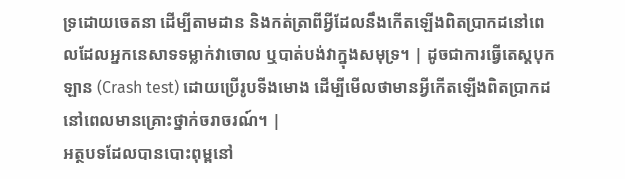ទ្រដោយចេតនា ដើម្បីតាមដាន និងកត់ត្រាពីអ្វីដែលនឹងកើតឡើងពិតប្រាកដនៅពេលដែលអ្នកនេសាទទម្លាក់វាចោល ឬបាត់បង់វាក្នុងសមុទ្រ។ | ដូចជាការធ្វើតេស្តបុកឡាន (Crash test) ដោយប្រើរូបទីងមោង ដើម្បីមើលថាមានអ្វីកើតឡើងពិតប្រាកដនៅពេលមានគ្រោះថ្នាក់ចរាចរណ៍។ |
អត្ថបទដែលបានបោះពុម្ពនៅ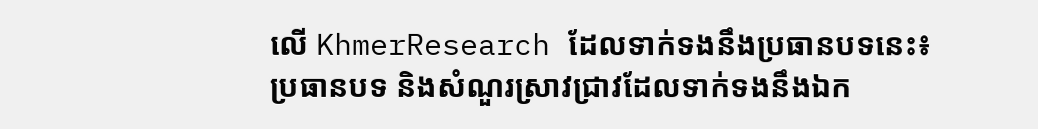លើ KhmerResearch ដែលទាក់ទងនឹងប្រធានបទនេះ៖
ប្រធានបទ និងសំណួរស្រាវជ្រាវដែលទាក់ទងនឹងឯក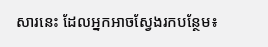សារនេះ ដែលអ្នកអាចស្វែងរកបន្ថែម៖